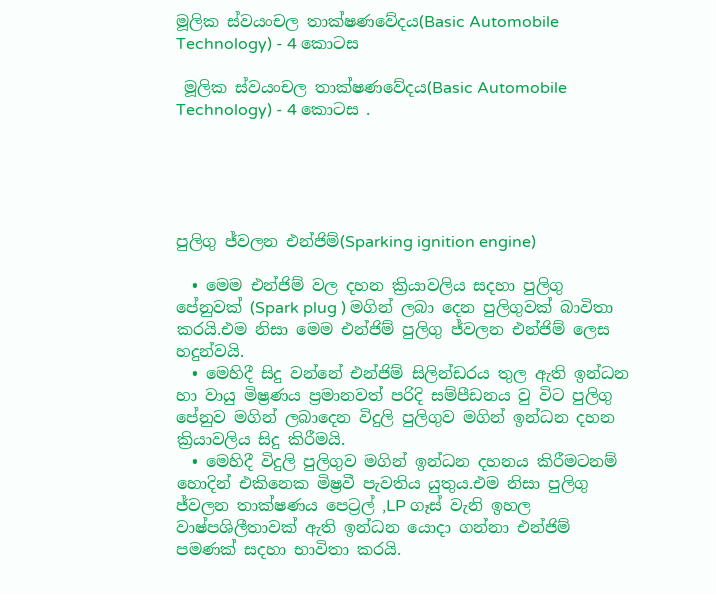මූලික ස්වයංචල තාක්ෂණවේදය(Basic Automobile Technology) - 4 කොටස

 මූලික ස්වයංචල තාක්ෂණවේදය(Basic Automobile Technology) - 4 කොටස .





පුලිගු ජ්වලන එන්ජිම්(Sparking ignition engine)

  • මෙම එන්ජිම් වල දහන ක්‍රියාවලිය සදහා පුලිගු පේනුවක් (Spark plug ) මගින් ලබා දෙන පුලිගුවක් බාවිතා කරයි.එම නිසා මෙම එන්ජිම් පුලිගු ජ්වලන එන්ජිම් ලෙස හදුන්වයි.
  • මෙහිදී සිදු වන්නේ එන්ජිම් සිලින්ඩරය තුල ඇති ඉන්ධන හා වායු මිෂ්‍රණය ප්‍රමානවත් පරිදි සම්පීඩනය වු විට පුලිගු පේනුව මගින් ලබාදෙන විදුලි පුලිගුව මගින් ඉන්ධන දහන ක්‍රියාවලිය සිදු කිරීමයි.
  • මෙහිදී විදුලි පුලිගුව මගින් ඉන්ධන දහනය කිරීමටනම් හොදින් එකිනෙක මිෂ්‍රවී පැවතිය යුතුය.එම නිසා පුලිගු ජ්වලන තාක්ෂණය පෙට්‍රල් ,LP ගෑස් වැනි ඉහල වාෂ්පශිලීතාවක් ඇති ඉන්ධන යොදා ගන්නා එන්ජිම් පමණක් සදහා භාවිතා කරයි.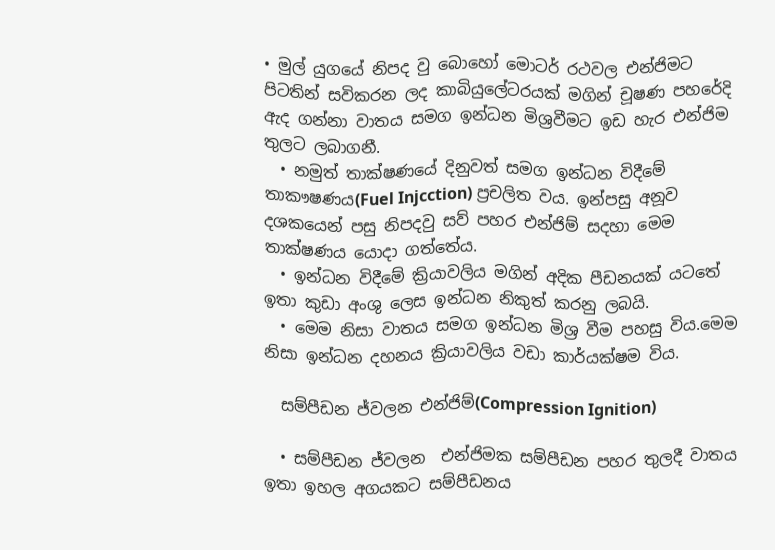• මුල් යුගයේ නිපද වු බොහෝ මොටර් රථවල එන්ජිමට පිටතින් සවිකරන ලද කාබියුලේටරයක් මගින් චූෂණ පහරේදි ඇද ගන්නා වාතය සමග ඉන්ධන මිශ්‍රවීමට ඉඩ හැර එන්ජිම තුලට ලබාගනී.
  • නමුත් තාක්ෂණයේ දිනුවත් සමග ඉන්ධන විදීමේ තාකෟෂණය(Fuel Injcction) ප්‍රචලිත වය. ඉන්පසු අනූව දශකයෙන් පසු නිපදවු සව් පහර එන්ජිම් සදහා මෙම තාක්ෂණය යොදා ගත්තේය.
  • ඉන්ධන විදීමේ ක්‍රියාවලිය මගින් අදික පීඩනයක් යටතේ ඉතා කුඩා අංශු ලෙස ඉන්ධන නිකුත් කරනු ලබයි.
  • මෙම නිසා වාතය සමග ඉන්ධන මිශ්‍ර වීම පහසු විය.මෙම නිසා ඉන්ධන දහනය ක්‍රියාවලිය වඩා කාර්යක්ෂම විය.

  සම්පීඩන ජ්වලන එන්ජිම්(Compression Ignition)

  • සම්පීඩන ජ්වලන  එන්ජිමක සම්පීඩන පහර තුලදී වාතය ඉතා ඉහල අගයකට සම්පීඩනය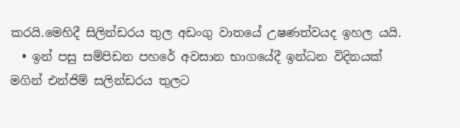කරයි.මෙහිදී සිලින්ඩරය තුල අඩංගු වාතයේ උෂණත්වයද ඉහල යයි.
  • ඉන් පසු සම්පිඩන පහරේ අවසාන භාගයේදී ඉන්ධන විදිනයක් මගින් එන්ජිම් සලින්ඩරය තුලට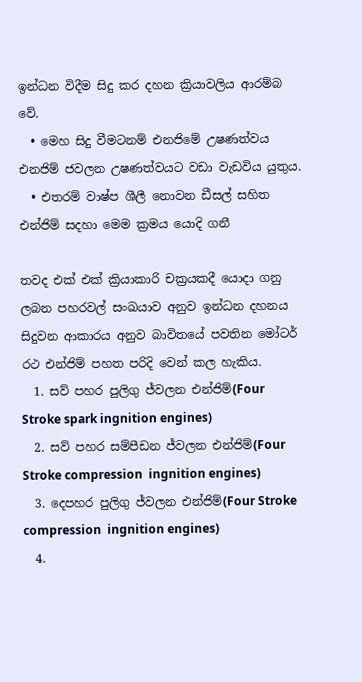ඉන්ධන විදීම සිදු කර දහන ක්‍රියාවලිය ආරම්බ වේ.
  • මෙහ සිදු වීමටනම් එනජිමේ උෂණත්වය එනජිම් ජවලන උෂණත්වයට වඩා වැඩවිය යුතුය.
  • එතරම් වාෂ්ප ශීලී නොවන ඩීසල් සහිත එන්ජිම් සදහා මෙම ක්‍රමය යොදි ගනී

තවද එක් එක් ක්‍රියාකාරි චක්‍රයකදී යොදා ගනු ලබන පහරවල් සංඛයාව අනුව ඉන්ධන දහනය සිදුවන ආකාරය අනුව බාවිතයේ පවතින මෝටර් රථ එන්ජිම් පහත පරිදි වෙන් කල හැකිය.
  1. සව් පහර පුලිගු ජ්වලන එන්ජිම්(Four Stroke spark ingnition engines)
  2. සව් පහර සම්පීඩන ජ්වලන එන්ජිම්(Four Stroke compression  ingnition engines)
  3. දෙපහර පුලිගු ජ්වලන එන්ජිම්(Four Stroke compression  ingnition engines)
  4.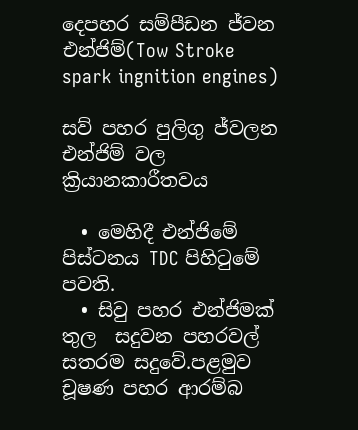දෙපහර සම්පීඩන ජ්වන එන්ජිම්(Tow Stroke spark ingnition engines)

සව් පහර පුලිගු ජ්වලන එන්ජිම් වල ක්‍රියානකාරීතවය

  • මෙහිදී එන්ජිමේ පිස්ටනය TDC පිහිටුමේ පවති.
  • සිවු පහර එන්ජිමක් තුල  සදුවන පහරවල් සතරම සදුවේ.පළමුව චූෂණ පහර ආරම්බ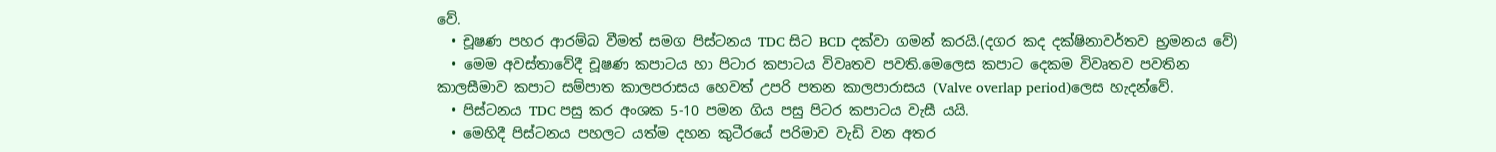වේ.
  • චූෂණ පහර ආරම්බ වීමත් සමග පිස්ටනය TDC සිට BCD දක්වා ගමන් කරයි.(දගර කද දක්ෂිනාවර්තව භ්‍රමනය වේ)
  • මෙම අවස්තාවේදී චූෂණ කපාටය හා පිටාර කපාටය විවෘතව පවති.මෙලෙස කපාට දෙකම විවෘතව පවතින කාලසීමාව කපාට සම්පාත කාලපරාසය හෙවත් උපරි පතන කාලපාරාසය (Valve overlap period)ලෙස හැදන්වේ.
  • පිස්ටනය TDC පසු කර අංශක 5-10 පමන ගිය පසු පිටර කපාටය වැසී යයි.
  • මෙහිදී පිස්ටනය පහලට යත්ම දහන කුටීරයේ පරිමාව වැඩි වන අතර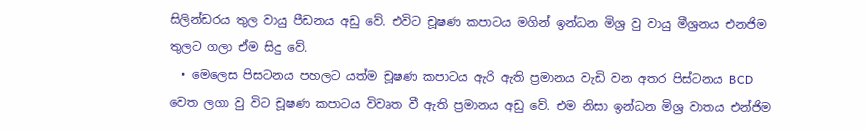සිලින්ඩරය තුල වායු පීඩනය අඩු වේ. එවිට චූෂණ කපාටය මගින් ඉන්ධන මිශ්‍ර වු වායු මීශ්‍රනය එනජිම තුලට ගලා ඒම සිදු වේ.
  • මෙලෙස පිසටනය පහලට යත්ම චූෂණ කපාටය ඇරි ඇති ප්‍රමානය වැඩි වන අතර පිස්ටනය BCD වෙත ලගා වු විට චූෂණ කපාටය විවෘත වී ඇති ප්‍රමානය අඩු වේ. එම නිසා ඉන්ධන මිශ්‍ර වාතය එන්ජිම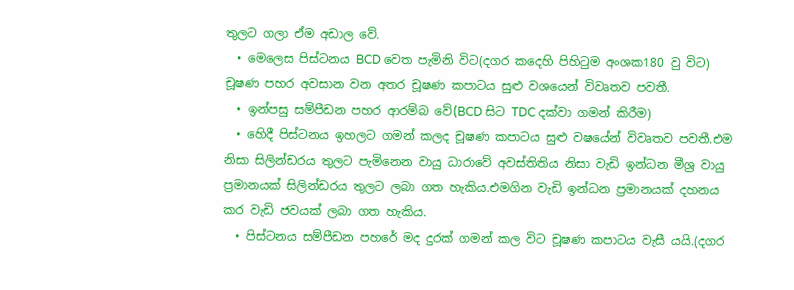තුලට ගලා ඒම අඩාල වේ.
  • මෙලෙස පිස්ටනය BCD වෙත පැමිනි විට(දගර කදෙහි පිහිටුම අංශක180 වු විට) චූෂණ පහර අවසාන වන අතර චූෂණ කපාටය සුළු වශයෙන් විවෘතව පවතී.
  • ඉන්පසු සම්පීඩන පහර ආරම්බ වේ(BCD සිට TDC දක්වා ගමන් කිරීම)
  • හෙිදී පිස්ටනය ඉහලට ගමන් කලද චූෂණ කපාටය සුළු වෂයේන් විවෘතව පවතී.එම නිසා සිලින්ඩරය තුලට පැමිනෙන වායු ධාරාවේ අවස්තිතිය නිසා වැඩි ඉන්ධන මීශ්‍ර වායු ප්‍රමානයක් සිලින්ඩරය තුලට ලබා ගත හැකිය.එමගින වැඩි ඉන්ධන ප්‍රමානයක් දහනය කර වැඩි ජවයක් ලබා ගත හැකිය.
  • පිස්ටනය සම්පීඩන පහරේ මද දුරක් ගමන් කල විට චූෂණ කපාටය වැසී යයි.(දගර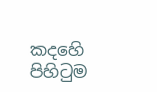කදහෙි පිහිටුම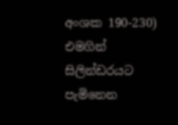අංශක 190-230) එමගින් සිලින්ඩරයට පැමිනෙන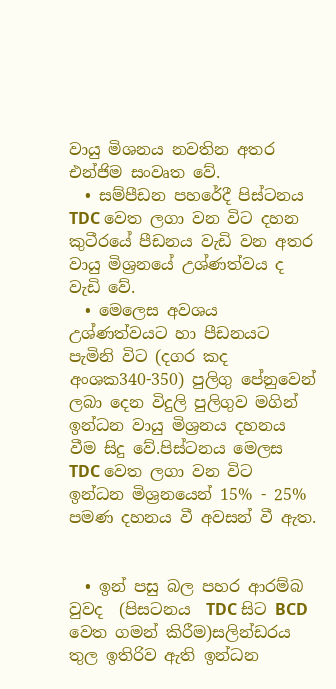වායු මිශනය නවතින අතර එන්ජිම සංවෘත වේ.
  • සම්පීඩන පහරේදී පිස්ටනය TDC වෙත ලගා වන විට දහන කුටීරයේ පීඩනය වැඩි වන අතර වායු මිශ්‍රනයේ උශ්ණත්වය ද වැඩි වේ.
  • මෙලෙස අවශය උශ්ණත්වයට හා පීඩනයට පැමිනි විට (දගර කද අංශක340-350) පුලිගු පේනුවෙන් ලබා දෙන විදුලි පුලිගුව මගින් ඉන්ධන වායු මිශ්‍රනය දහනය වීම සිදු වේ.පිස්ටනය මෙලස TDC වෙත ලගා වන විට ඉන්ධන මිශ්‍රනයෙන් 15% - 25% පමණ දහනය වී අවසන් වී ඇත.


  • ඉන් පසු බල පහර ආරම්බ වුවද  (පිසටනය  TDC සිට BCD වෙත ගමන් කිරීම)සලින්ඩරය තුල ඉතිරිව ඇති ඉන්ධන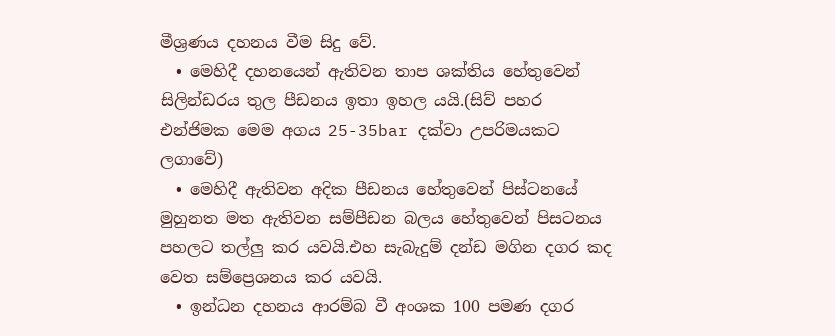මීශ්‍රණය දහනය වීම සිදු වේ.
  • මෙහිදී දහනයෙන් ඇතිවන තාප ශක්තිය හේතුවෙන් සිලින්ඩරය තුල පීඩනය ඉතා ඉහල යයි.(සිව් පහර එන්ජිමක මෙම අගය 25-35bar දක්වා උපරිමයකට ලගාවේ)
  • මෙහිදී ඇතිවන අදික පීඩනය හේතුවෙන් පිස්ටනයේ මුහුනත මත ඇතිවන සම්පීඩන බලය හේතුවෙන් පිසටනය පහලට තල්ලු කර යවයි.එහ සැබැදුම් දන්ඩ මගින දගර කද වෙත සම්ප්‍රෙශනය කර යවයි.
  • ඉන්ධන දහනය ආරම්බ වී අංශක 100 පමණ දගර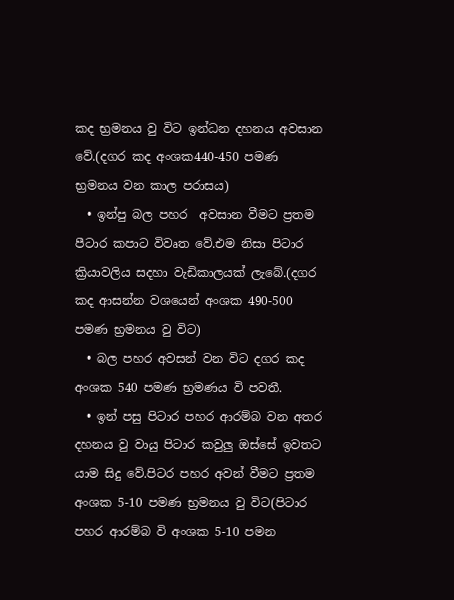කද භ්‍රමනය වු විට ඉන්ධන දහනය අවසාන වේ.(දගර කද අංශක440-450 පමණ භ්‍රමනය වන කාල පරාසය)
  • ඉන්පු බල පහර  අවසාන වීමට ප්‍රතම පීටාර කපාට විවෘත වේ.එම නිසා පිටාර ක්‍රියාවලිය සදහා වැඩිකාලයක් ලැබේ.(දගර කද ආසන්න වශයෙන් අංශක 490-500 පමණ භ්‍රමනය වු විට)
  • බල පහර අවසන් වන විට දගර කද අංශක 540 පමණ භ්‍රමණය වි පවතී.
  • ඉන් පසු පිටාර පහර ආරම්බ වන අතර දහනය වු වායු පිටාර කවුලු ඔස්සේ ඉවතට යාම සිදු වේ.පිටර පහර අවන් වීමට ප්‍රතම අංශක 5-10 පමණ භ්‍රමනය වු විට(පිටාර පහර ආරම්බ වි අංශක 5-10 පමන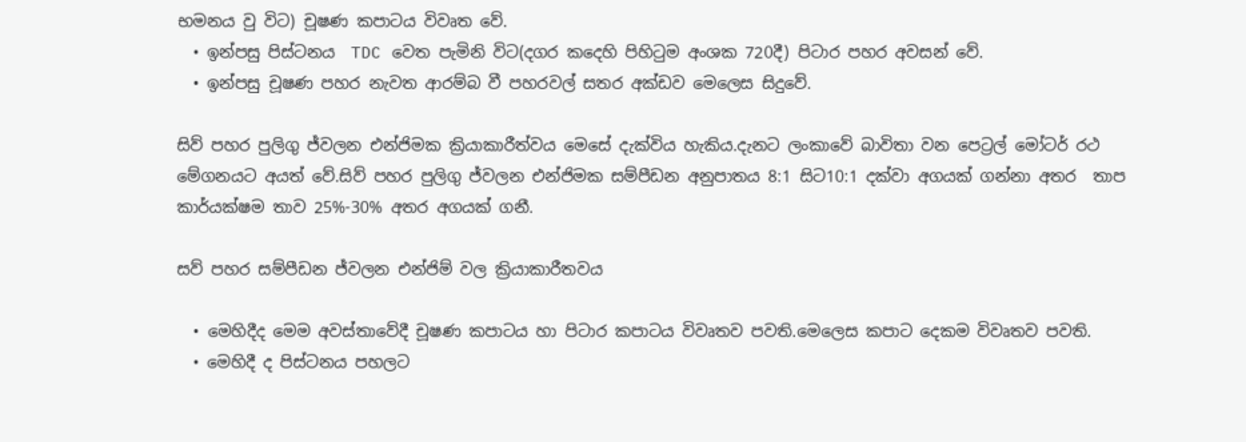භමනය වු විට) චූෂණ කපාටය විවෘත වේ.
  • ඉන්පසු පිස්ටනය  TDC වෙත පැමිනි විට(දගර කදෙහි පිහිටුම අංශක 720දී) පිටාර පහර අවසන් වේ.
  • ඉන්පසු චූෂණ පහර නැවත ආරම්බ වී පහරවල් සතර අක්ඩව මෙලෙස සිදුවේ.

සිව් පහර පුලිගු ජ්වලන එන්ජිමක ක්‍රියාකාරීත්වය මෙසේ දැක්විය හැකිය.දැනට ලංකාවේ බාවිතා වන පෙට්‍රල් මෝටර් රථ මේගනයට අයත් වේ.සිව් පහර පුලිගු ජ්වලන එන්ජිමක සම්පීඩන අනුපාතය 8:1 සිට10:1 දක්වා අගයක් ගන්නා අතර  තාප කාර්යක්ෂම තාව 25%-30% අතර අගයක් ගනී.

සව් පහර සම්පීඩන ජ්වලන එන්ජිම් වල ක්‍රියාකාරීතවය

  • මෙහිදීද මෙම අවස්තාවේදී චූෂණ කපාටය හා පිටාර කපාටය විවෘතව පවති.මෙලෙස කපාට දෙකම විවෘතව පවති.
  • මෙහිදී ද පිස්ටනය පහලට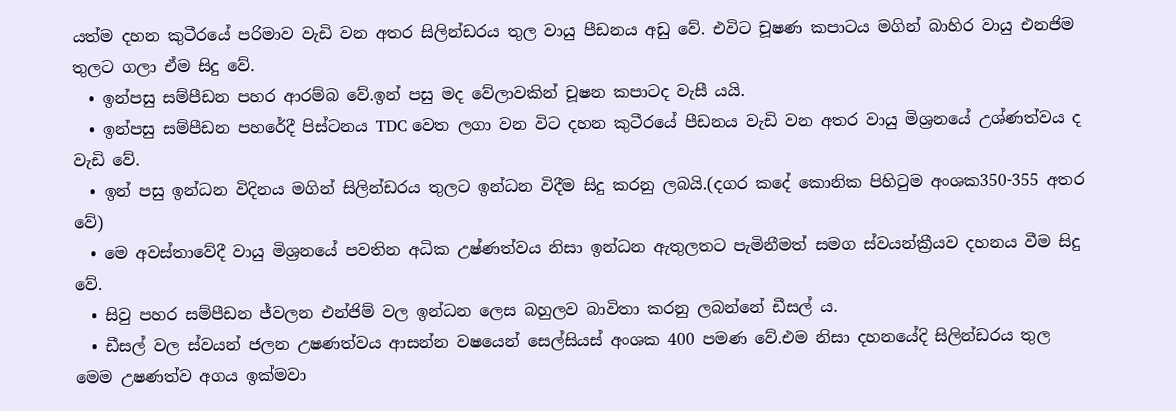යත්ම දහන කුටීරයේ පරිමාව වැඩි වන අතර සිලින්ඩරය තුල වායු පීඩනය අඩු වේ. එවිට චූෂණ කපාටය මගින් බාහිර වායු එනජිම තුලට ගලා ඒම සිදු වේ.
  • ඉන්පසු සම්පීඩන පහර ආරම්බ වේ.ඉන් පසු මද වේලාවකින් චූෂන කපාටද වැසී යයි.
  • ඉන්පසු සම්පීඩන පහරේදී පිස්ටනය TDC වෙත ලගා වන විට දහන කුටීරයේ පීඩනය වැඩි වන අතර වායු මිශ්‍රනයේ උශ්ණත්වය ද වැඩි වේ.
  • ඉන් පසු ඉන්ධන විදිනය මගින් සිලින්ඩරය තුලට ඉන්ධන විදීම සිදු කරනු ලබයි.(දගර කදේ කොනික පිහිටුම අංශක350-355 අතර වේ)
  • මෙ අවස්තාවේදී වායු මිශ්‍රනයේ පවතින අධික උෂ්ණත්වය නිසා ඉන්ධන ඇතුලතට පැමිනීමත් සමග ස්වයන්ක්‍රීයව දහනය වීම සිදු වේ.
  • සිවු පහර සම්පීඩන ජ්වලන එන්ජිම් වල ඉන්ධන ලෙස බහුලව බාවිතා කරනු ලබන්නේ ඩීසල් ය.
  • ඩීසල් වල ස්වයන් ජලන උෂණත්වය ආසන්න වෂයෙන් සෙල්සියස් අංශක 400 පමණ වේ.එම නිසා දහනයේදි සිලින්ඩරය තුල මෙම උෂණත්ව අගය ඉක්මවා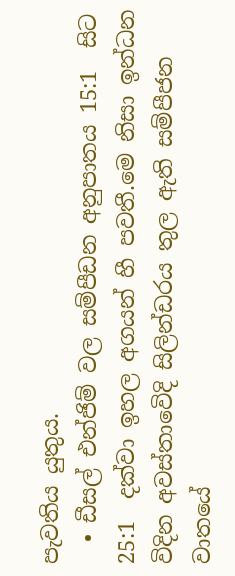පැවතිය යුතුය.
  • ඩීසල් එන්ජිම් වල සම්පීඩන අනුපාතය 15:1  සිට 25:1  දක්වා ඉහල අගයන් හී පවතී.මෙ නිසා ඉන්ධන විදින අවස්තාවෙිදි සිලින්ඩරය තුල ඇති සම්පීජන වාතයේ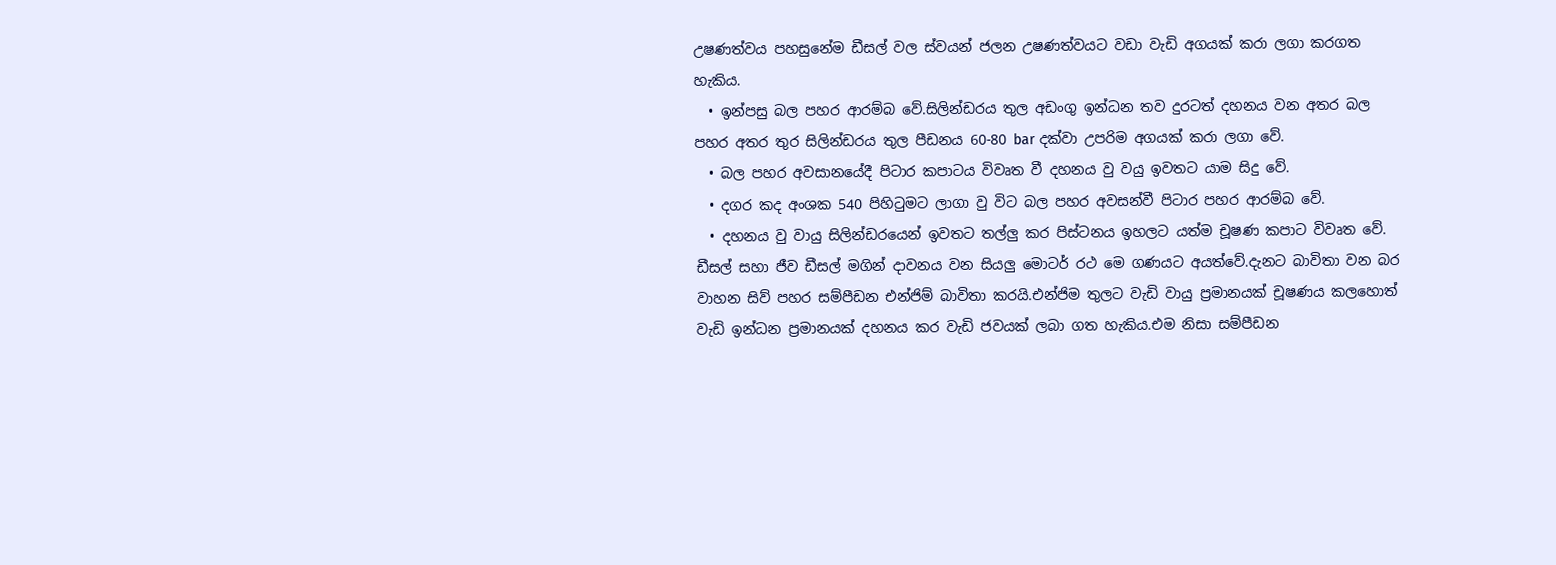උෂණත්වය පහසුනේම ඩීසල් වල ස්වයන් ජලන උෂණත්වයට වඩා වැඩි අගයක් කරා ලගා කරගත හැකිය.
  • ඉන්පසු බල පහර ආරම්බ වේ.සිලින්ඩරය තුල අඩංගු ඉන්ධන තව දුරටත් දහනය වන අතර බල පහර අතර තුර සිලින්ඩරය තුල පීඩනය 60-80 bar දක්වා උපරිම අගයක් කරා ලගා වේ.
  • බල පහර අවසානයේදී පිටාර කපාටය විවෘත වී දහනය වු වයු ඉවතට යාම සිදු වේ.
  • දගර කද අංශක 540 පිහිටුමට ලාගා වු විට බල පහර අවසන්වී පිටාර පහර ආරම්බ වේ.
  • දහනය වු වායු සිලින්ඩරයෙන් ඉවතට තල්ලු කර පිස්ටනය ඉහලට යත්ම චූෂණ කපාට විවෘත වේ.
ඩීසල් සහා ජීව ඩීසල් මගින් දාවනය වන සියලු මොටර් රථ මෙ ගණයට අයත්වේ.දැනට බාවිතා වන බර වාහන සිව් පහර සම්පීඩන එන්ජිම් බාවිතා කරයි.එන්ජිම තුලට වැඩි වායු ප්‍රමානයක් චූෂණය කලහොත් වැඩි ඉන්ධන ප්‍රමානයක් දහනය කර වැඩි ජවයක් ලබා ගත හැකිය.එම නිසා සම්පීඩන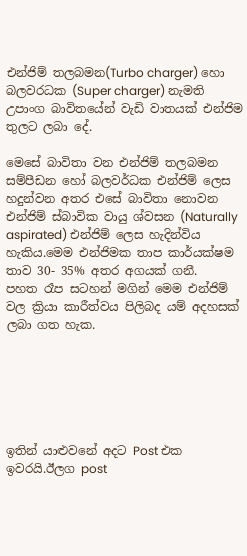එන්ජිම් තලබමන(Turbo charger) හො බලවරධක (Super charger) නැමති උපාංග බාවිතයේන් වැඩි වාතයක් එන්ජිම තුලට ලබා දේ.

මෙසේ බාවිතා වන එන්ජිම් තලබමන සම්පීඩන හෝ බලවර්ධක එන්ජිම් ලෙස හදුන්වන අතර එසේ බාවිතා නොවන එන්ජිම් ස්බාවික වායු ශ්වසන (Naturally aspirated) එන්ජිම් ලෙස හැදින්විය හැකිය.මෙම එන්ජිමක තාප කාර්යක්ෂම තාව 30- 35% අතර අගයක් ගනී.
පහත රෑප සටහන් මගින් මෙම එන්ජිම් වල ක්‍රියා කාරීත්වය පිලිබද යම් අදහසක් ලබා ගත හැක.






ඉතින් යාළුවනේ අදට Post එක ඉවරයි.ඊලග post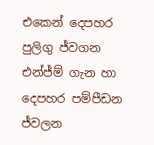එකෙන් දෙපහර පුලිගු ජ්වගන එන්ජ්ම් ගැන හා දෙපහර පම්පීඩන ජ්වලන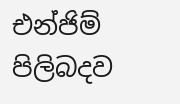එන්ජිම් පිලිබදව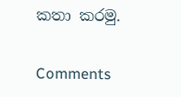කතා කරමු.

Comments